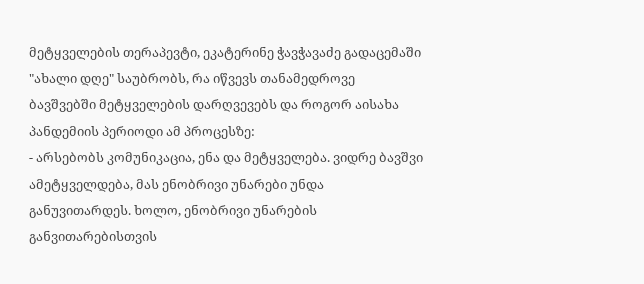მეტყველების თერაპევტი, ეკატერინე ჭავჭავაძე გადაცემაში "ახალი დღე" საუბრობს, რა იწვევს თანამედროვე ბავშვებში მეტყველების დარღვევებს და როგორ აისახა პანდემიის პერიოდი ამ პროცესზე:
- არსებობს კომუნიკაცია, ენა და მეტყველება. ვიდრე ბავშვი ამეტყველდება, მას ენობრივი უნარები უნდა განუვითარდეს. ხოლო, ენობრივი უნარების განვითარებისთვის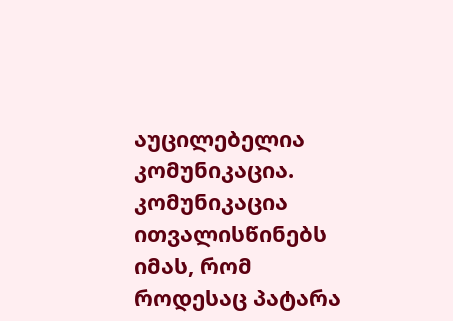აუცილებელია კომუნიკაცია. კომუნიკაცია ითვალისწინებს იმას, რომ როდესაც პატარა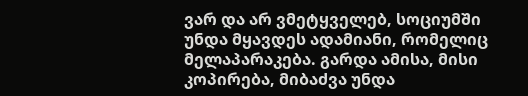ვარ და არ ვმეტყველებ, სოციუმში უნდა მყავდეს ადამიანი, რომელიც მელაპარაკება. გარდა ამისა, მისი კოპირება, მიბაძვა უნდა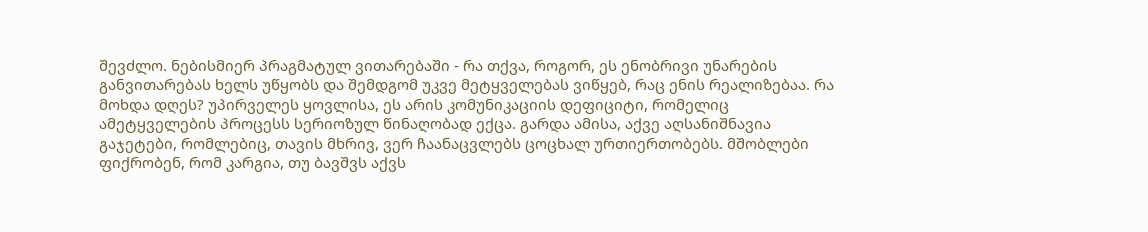შევძლო. ნებისმიერ პრაგმატულ ვითარებაში - რა თქვა, როგორ, ეს ენობრივი უნარების განვითარებას ხელს უწყობს და შემდგომ უკვე მეტყველებას ვიწყებ, რაც ენის რეალიზებაა. რა მოხდა დღეს? უპირველეს ყოვლისა, ეს არის კომუნიკაციის დეფიციტი, რომელიც ამეტყველების პროცესს სერიოზულ წინაღობად ექცა. გარდა ამისა, აქვე აღსანიშნავია გაჯეტები, რომლებიც, თავის მხრივ, ვერ ჩაანაცვლებს ცოცხალ ურთიერთობებს. მშობლები ფიქრობენ, რომ კარგია, თუ ბავშვს აქვს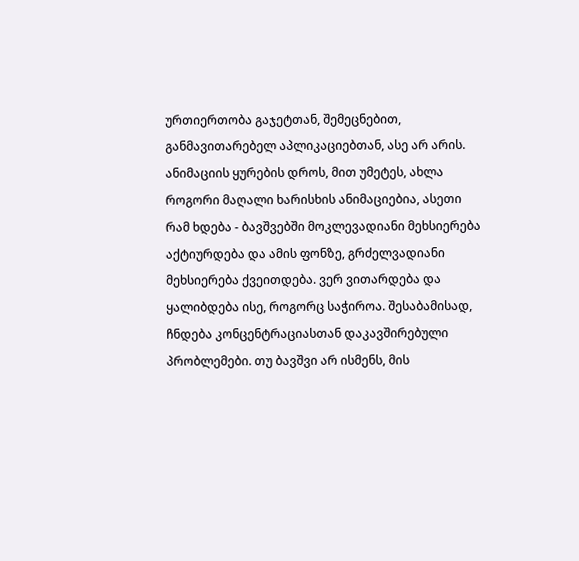ურთიერთობა გაჯეტთან, შემეცნებით, განმავითარებელ აპლიკაციებთან, ასე არ არის. ანიმაციის ყურების დროს, მით უმეტეს, ახლა როგორი მაღალი ხარისხის ანიმაციებია, ასეთი რამ ხდება - ბავშვებში მოკლევადიანი მეხსიერება აქტიურდება და ამის ფონზე, გრძელვადიანი მეხსიერება ქვეითდება. ვერ ვითარდება და ყალიბდება ისე, როგორც საჭიროა. შესაბამისად, ჩნდება კონცენტრაციასთან დაკავშირებული პრობლემები. თუ ბავშვი არ ისმენს, მის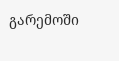გარემოში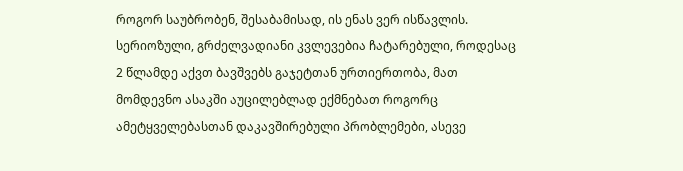როგორ საუბრობენ, შესაბამისად, ის ენას ვერ ისწავლის. სერიოზული, გრძელვადიანი კვლევებია ჩატარებული, როდესაც 2 წლამდე აქვთ ბავშვებს გაჯეტთან ურთიერთობა, მათ მომდევნო ასაკში აუცილებლად ექმნებათ როგორც ამეტყველებასთან დაკავშირებული პრობლემები, ასევე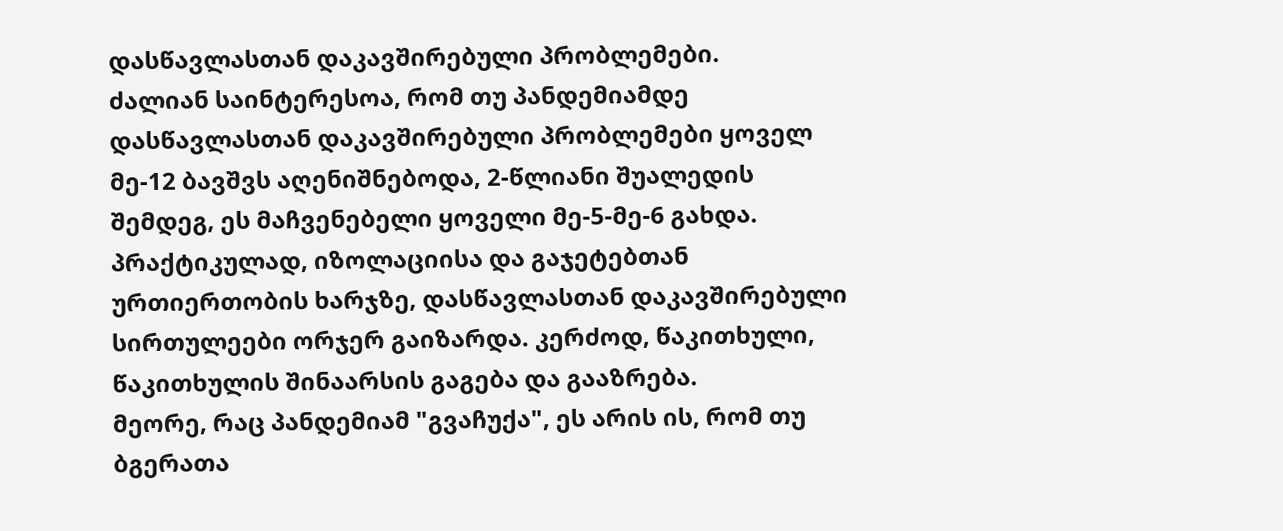დასწავლასთან დაკავშირებული პრობლემები.
ძალიან საინტერესოა, რომ თუ პანდემიამდე დასწავლასთან დაკავშირებული პრობლემები ყოველ მე-12 ბავშვს აღენიშნებოდა, 2-წლიანი შუალედის შემდეგ, ეს მაჩვენებელი ყოველი მე-5-მე-6 გახდა. პრაქტიკულად, იზოლაციისა და გაჯეტებთან ურთიერთობის ხარჯზე, დასწავლასთან დაკავშირებული სირთულეები ორჯერ გაიზარდა. კერძოდ, წაკითხული, წაკითხულის შინაარსის გაგება და გააზრება.
მეორე, რაც პანდემიამ "გვაჩუქა", ეს არის ის, რომ თუ ბგერათა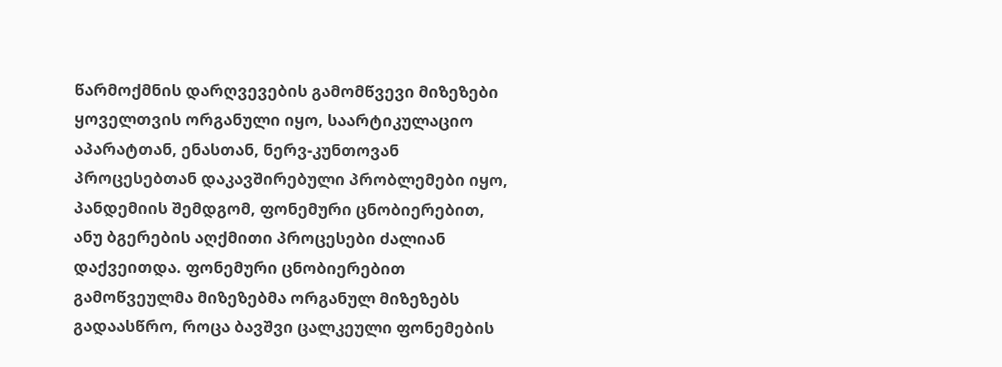წარმოქმნის დარღვევების გამომწვევი მიზეზები ყოველთვის ორგანული იყო, საარტიკულაციო აპარატთან, ენასთან, ნერვ-კუნთოვან პროცესებთან დაკავშირებული პრობლემები იყო, პანდემიის შემდგომ, ფონემური ცნობიერებით, ანუ ბგერების აღქმითი პროცესები ძალიან დაქვეითდა. ფონემური ცნობიერებით გამოწვეულმა მიზეზებმა ორგანულ მიზეზებს გადაასწრო, როცა ბავშვი ცალკეული ფონემების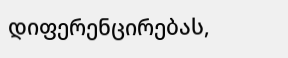დიფერენცირებას,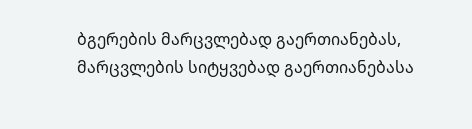ბგერების მარცვლებად გაერთიანებას, მარცვლების სიტყვებად გაერთიანებასა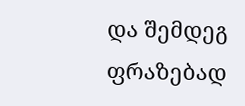და შემდეგ ფრაზებად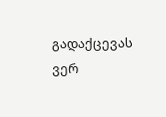გადაქცევას ვერ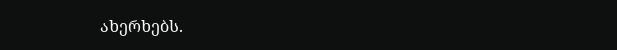ახერხებს.